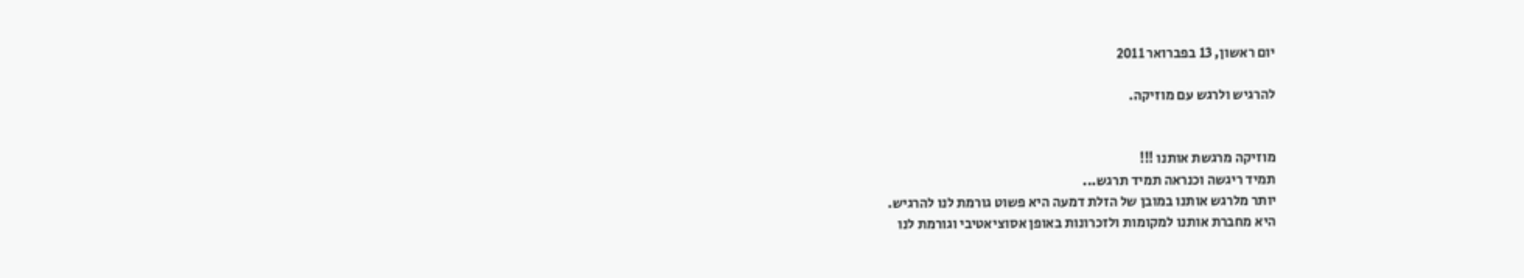יום ראשון, 13 בפברואר 2011

להרגיש ולרגש עם מוזיקה.


מוזיקה מרגשת אותנו !!!
תמיד ריגשה וכנראה תמיד תרגש...
יותר מלרגש אותנו במובן של הזלת דמעה היא פשוט גורמת לנו להרגיש.
היא מחברת אותנו למקומות ולזכרונות באופן אסוציאטיבי וגורמת לנו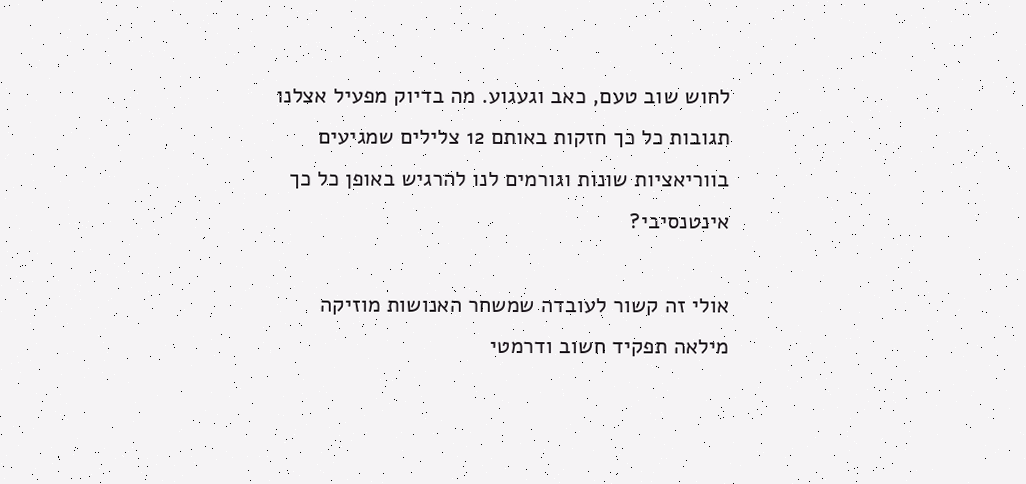לחוש שוב טעם, כאב וגעגוע. מה בדיוק מפעיל אצלנו תגובות כל כך חזקות באותם 12 צלילים שמגיעים בווריאציות שונות וגורמים לנו להרגיש באופן כל כך אינטנסיבי?

אולי זה קשור לעובדה שמשחר האנושות מוזיקה מילאה תפקיד חשוב ודרמטי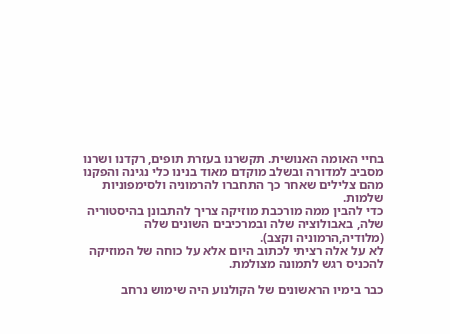בחיי האומה האנושית. תקשרנו בעזרת תופים, רקדנו ושרנו מסביב למדורה ובשלב מוקדם מאוד בנינו כלי נגינה והפקנו מהם צלילים שאחר כך התחברו להרמוניה ולסימפוניות שלמות.
כדי להבין ממה מורכבת מוזיקה צריך להתבונן בהיסטוריה שלה, באבולוציה שלה ובמרכיבים השונים שלה (מלודיה,הרמוניה וקצב).
לא על אלה רציתי לכתוב היום אלא על כוחה של המוזיקה להכניס רגש לתמונה מצולמת.

כבר בימיו הראשונים של הקולנוע היה שימוש נרחב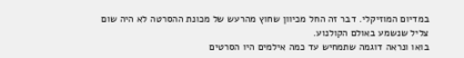במדיום המוזיקלי. דבר זה החל מכיוון שחוץ מהרעש של מכונת ההסרטה לא היה שום צליל שנשמע באולם הקולנוע.
בואו ונראה דוגמה שתמחיש עד כמה אילמים היו הסרטים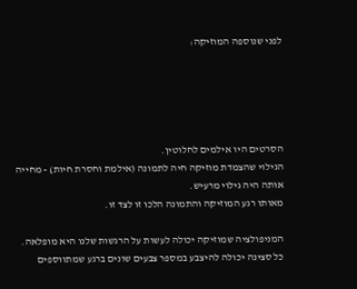לפני שנוספה המוזיקה:





הסרטים היו אילמים לחלוטין.
הגילוי שהצמדת מוזיקה חיה לתמונה (אילמת וחסרת חיות) - מחייה אותה היה גילוי מרעיש.
מאותו רגע המוזיקה והתמונה הלכו זו לצד זו.

המניפולציה שמוזיקה יכולה לעשות על הרגשות שלנו היא מופלאה.
כל סצינה יכולה להיצבע במספר צבעים שונים ברגע שמתווספים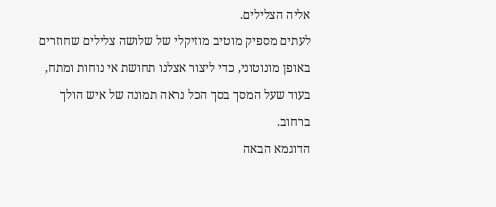אליה הצלילים.
לעתים מספיק מוטיב מוזיקלי של שלושה צלילים שחוזרים באופן מונוטוני, כדי ליצור אצלנו תחושת אי נוחות ומתח, בעוד שעל המסך בסך הכל נראה תמונה של איש הולך ברחוב.
הדוגמא הבאה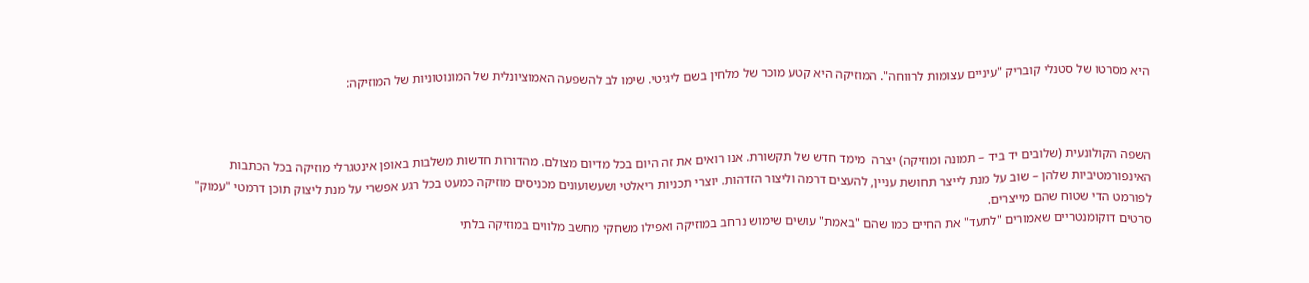היא מסרטו של סטנלי קובריק "עיניים עצומות לרווחה". המוזיקה היא קטע מוכר של מלחין בשם ליגיטי. שימו לב להשפעה האמוציונלית של המונוטוניות של המוזיקה:



השפה הקולונעית (שלובים יד ביד – תמונה ומוזיקה) יצרה  מימד חדש של תקשורת. אנו רואים את זה היום בכל מדיום מצולם. מהדורות חדשות משלבות באופן אינטגרלי מוזיקה בכל הכתבות האינפורמטיביות שלהן – שוב על מנת לייצר תחושת עניין, להעצים דרמה וליצור הזדהות. יוצרי תכניות ריאלטי ושעשועונים מכניסים מוזיקה כמעט בכל רגע אפשרי על מנת ליצוק תוכן דרמטי "עמוק" לפורמט הדי שטוח שהם מייצרים.
סרטים דוקומנטריים שאמורים "לתעד" את החיים כמו שהם "באמת" עושים שימוש נרחב במוזיקה ואפילו משחקי מחשב מלווים במוזיקה בלתי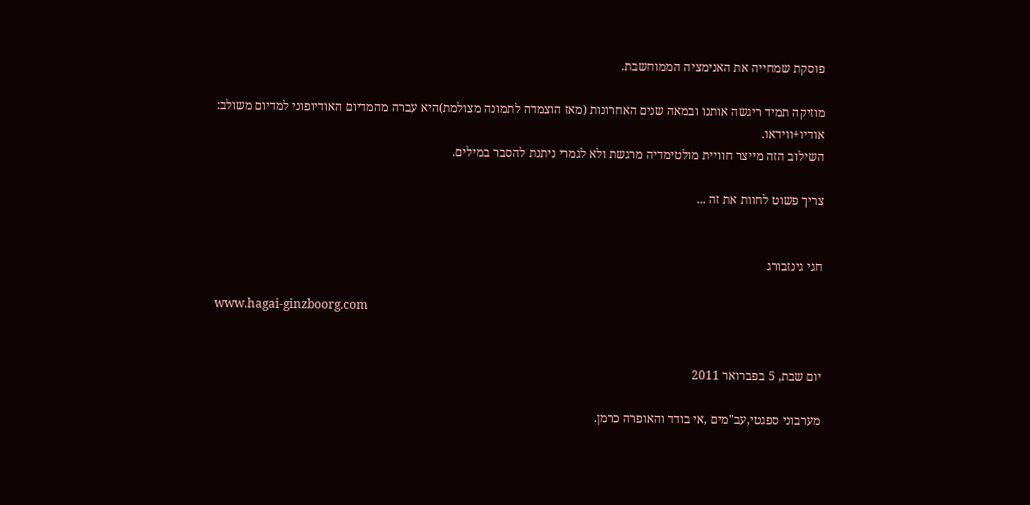פוסקת שמחייה את האנימציה הממוחשבת.

מוזיקה תמיד ריגשה אותנו ובמאה שנים האחרונות (מאז הוצמדה לתמונה מצולמת)היא עברה מהמדיום האודיופוני למדיום משולב:
אודיו+ווידאו.
השילוב הזה מייצר חוויית מולטימדיה מרגשת ולא לגמרי ניתנת להסבר במילים.

צריך פשוט לחוות את זה ...


חגי גינזבורג

www.hagai-ginzboorg.com


יום שבת, 5 בפברואר 2011

מערבוני ספגטי,עב"מים ,אי בודד והאופרה כרמן.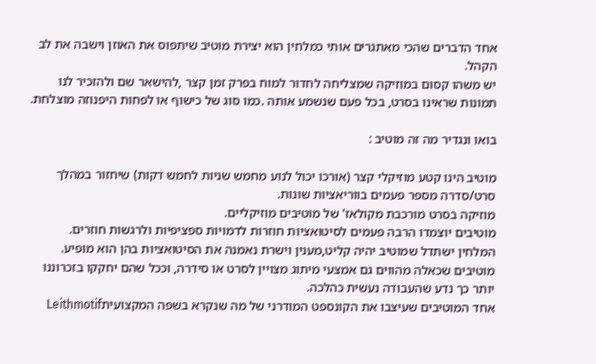אחד הדברים שהכי מאתגרים אותי כמלחין הוא יצירת מוטיב שיתפוס את האוזן וישבה את לב הקהל.
יש משהו קסום במוזיקה שמצליחה לחדור למוח בפרק זמן קצר ,להישאר שם ולהזכיר לנו תמונות שראינו בסרט, בכל פעם שנשמע אותה .כמו סוג של כישוף או לפחות היפנוזה מוצלחת.

בואו ונגדיר מה זה מוטיב :

מוטיב הינו קטע מוזיקלי קצר (אורכו יכול לנוע מחמש שניות לחמש דקות) שיחזור במהלך סרט/סדרה מספר פעמים בווריאציות שונות.
מוזיקה בסרט מורכבת מקולאז' של מוטיבים מוזיקליים.
מוטיבים יוצמדו הרבה פעמים לסיטואציות חוזרות לדמויות ספציפיות ולרגשות חוזרים.
המלחין ישתדל שמוטיב יהיה קליט,מענין וישרת נאמנה את הסיטואציות בהן הוא מופיע. מוטיבים שכאלה מהווים גם אמצעי מיתוג מצויין לסרט או סידרה, וככל שהם יחקקו בזכרוננו יותר כך נדע שהעבודה נעשית כהלכה.
אחד המוטיבים שעיצבו את הקונספט המודרני של מה שנקרא בשפה המקצועיתLeithmotif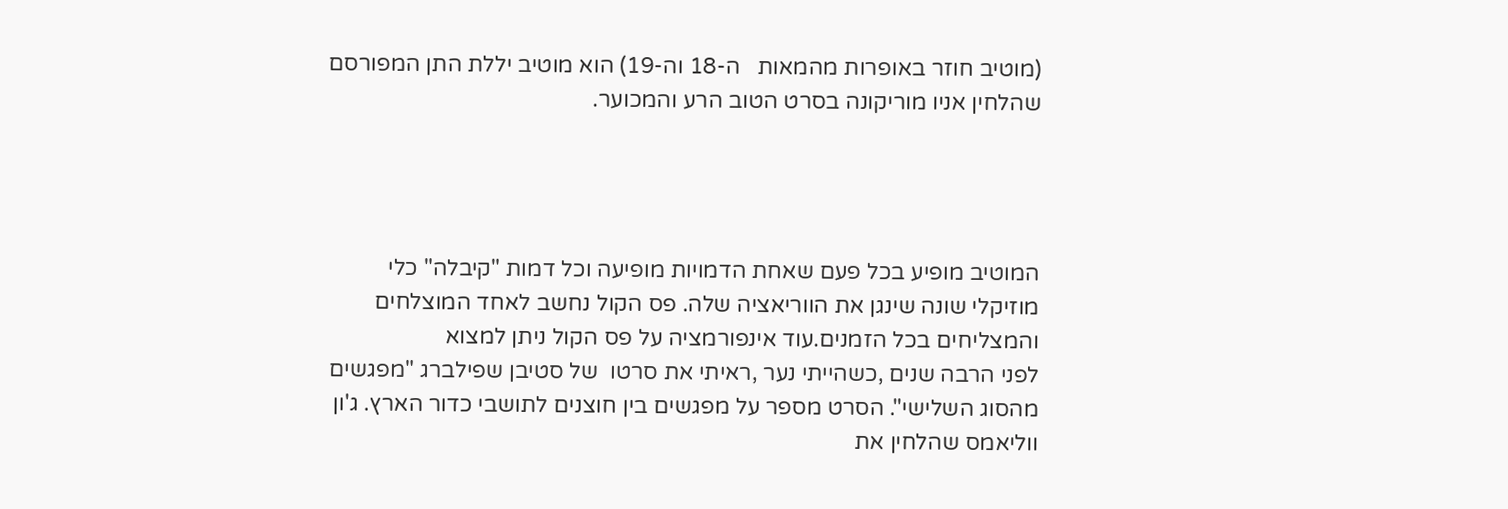(מוטיב חוזר באופרות מהמאות   ה-18 וה-19) הוא מוטיב יללת התן המפורסם שהלחין אניו מוריקונה בסרט הטוב הרע והמכוער.




המוטיב מופיע בכל פעם שאחת הדמויות מופיעה וכל דמות "קיבלה" כלי מוזיקלי שונה שינגן את הווריאציה שלה. פס הקול נחשב לאחד המוצלחים והמצליחים בכל הזמנים.עוד אינפורמציה על פס הקול ניתן למצוא
לפני הרבה שנים ,כשהייתי נער ,ראיתי את סרטו  של סטיבן שפילברג "מפגשים מהסוג השלישי". הסרט מספר על מפגשים בין חוצנים לתושבי כדור הארץ. ג'ון ווליאמס שהלחין את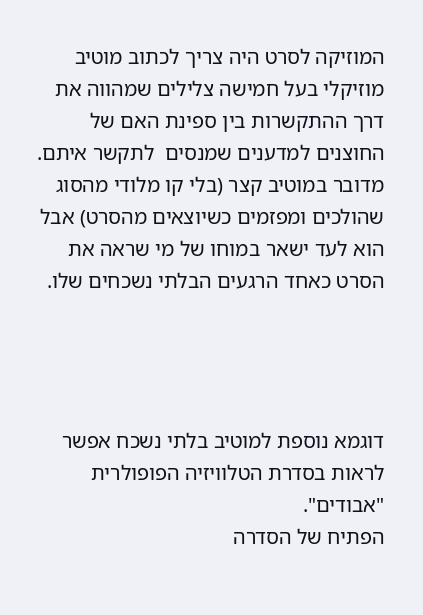המוזיקה לסרט היה צריך לכתוב מוטיב מוזיקלי בעל חמישה צלילים שמהווה את דרך ההתקשרות בין ספינת האם של החוצנים למדענים שמנסים  לתקשר איתם. מדובר במוטיב קצר (בלי קו מלודי מהסוג שהולכים ומפזמים כשיוצאים מהסרט) אבל הוא לעד ישאר במוחו של מי שראה את הסרט כאחד הרגעים הבלתי נשכחים שלו.




דוגמא נוספת למוטיב בלתי נשכח אפשר לראות בסדרת הטלוויזיה הפופולרית "אבודים".
הפתיח של הסדרה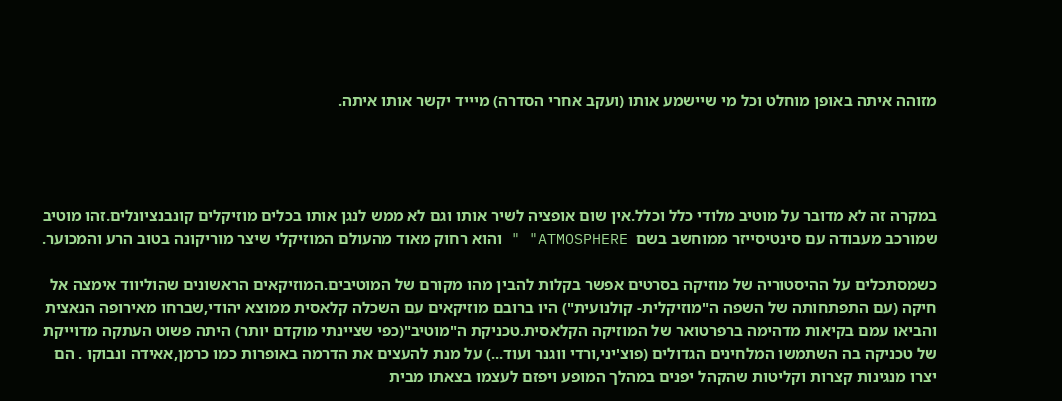מזוהה איתה באופן מוחלט וכל מי שיישמע אותו (ועקב אחרי הסדרה) מיייד יקשר אותו איתה.




במקרה זה לא מדובר על מוטיב מלודי כלל וכלל.אין שום אופציה לשיר אותו וגם לא ממש לנגן אותו בכלים מוזיקלים קונבנציונלים.זהו מוטיב שמורכב מעבודה עם סינטיסייזר ממוחשב בשם  ATMOSPHERE" " והוא רחוק מאוד מהעולם המוזיקלי שיצר מוריקונה בטוב הרע והמכוער.

כשמסתכלים על ההיסטוריה של מוזיקה בסרטים אפשר בקלות להבין מהו מקורם של המוטיבים.המוזיקאים הראשונים שהוליווד אימצה אל חיקה (עם התפתחותה של השפה ה"מוזיקלית- קולנועית") היו ברובם מוזיקאים עם השכלה קלאסית ממוצא יהודי,שברחו מאירופה הנאצית והביאו עמם בקיאות מדהימה ברפרטואר של המוזיקה הקלאסית.טכניקת ה"מוטיב"(כפי שציינתי מוקדם יותר) היתה פשוט העתקה מדוייקת של טכניקה בה השתמשו המלחינים הגדולים (פוצ'יני,ורדי ווגנר ועוד...) על מנת להעצים את הדרמה באופרות כמו כרמן,אאידה ונבוקו . הם יצרו מנגינות קצרות וקליטות שהקהל יפנים במהלך המופע ויפזם לעצמו בצאתו מבית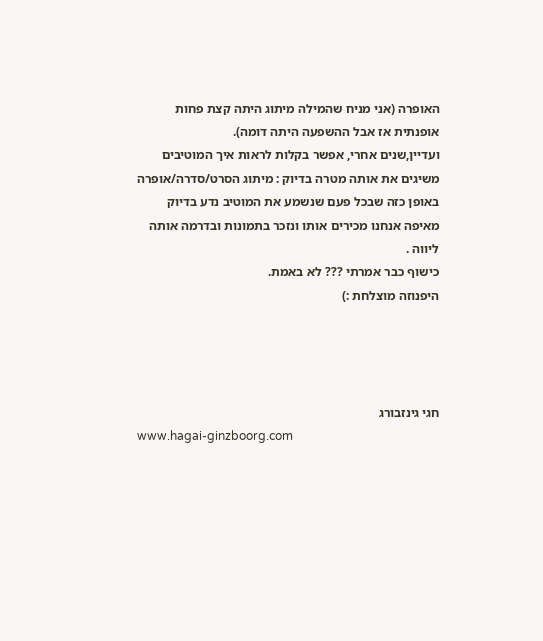האופרה (אני מניח שהמילה מיתוג היתה קצת פחות אופנתית אז אבל ההשפעה היתה דומה).
ועדיין,שנים אחרי, אפשר בקלות לראות איך המוטיבים  משיגים את אותה מטרה בדיוק : מיתוג הסרט/סדרה/אופרה באופן כזה שבכל פעם שנשמע את המוטיב נדע בדיוק מאיפה אנחנו מכירים אותו ונזכר בתמונות ובדרמה אותה ליווה .
כישוף כבר אמרתי ??? לא באמת.
היפנוזה מוצלחת :)




חגי גינזבורג
www.hagai-ginzboorg.com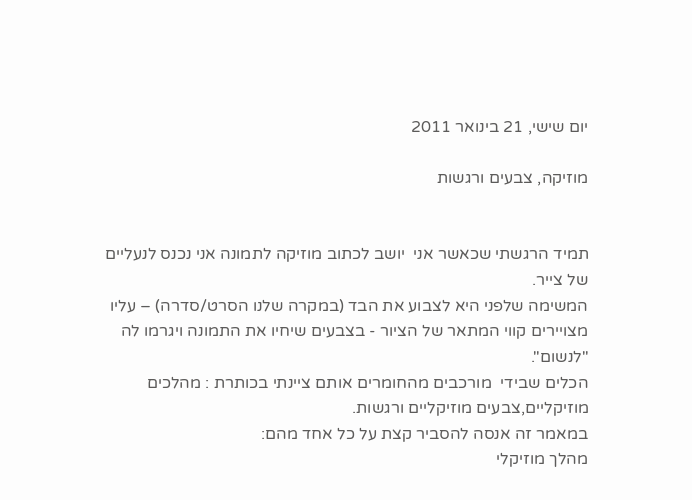יום שישי, 21 בינואר 2011

מוזיקה, צבעים ורגשות


תמיד הרגשתי שכאשר אני  יושב לכתוב מוזיקה לתמונה אני נכנס לנעליים של צייר.
המשימה שלפני היא לצבוע את הבד (במקרה שלנו הסרט/סדרה) – עליו מצויירים קווי המתאר של הציור - בצבעים שיחיו את התמונה ויגרמו לה "לנשום".
הכלים שבידי  מורכבים מהחומרים אותם ציינתי בכותרת : מהלכים מוזיקליים,צבעים מוזיקליים ורגשות.
במאמר זה אנסה להסביר קצת על כל אחד מהם:
מהלך מוזיקלי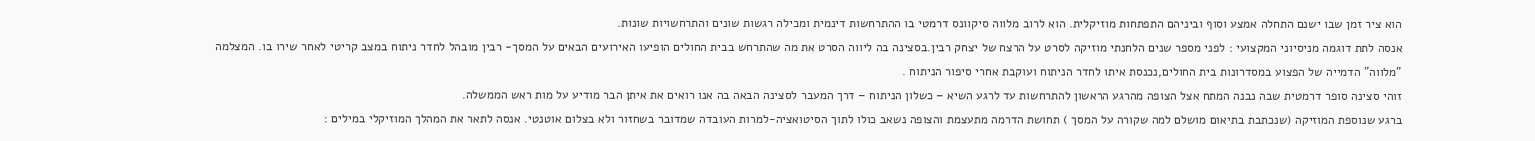הוא ציר זמן שבו ישנם התחלה אמצע וסוף וביניהם התפתחות מוזיקלית. הוא לרוב מלווה סיקוונס דרמטי בו ההתרחשות דינמית ומכילה רגשות שונים והתרחשויות שונות.
אנסה לתת דוגמה מניסיוני המקצועי : לפני מספר שנים הלחנתי מוזיקה לסרט על הרצח של יצחק רבין.בסצינה בה ליווה הסרט את מה שהתרחש בבית החולים הופיעו האירועים הבאים על המסך- רבין מובהל לחדר ניתוח במצב קריטי לאחר שירו בו. המצלמה "מלווה" הדמייה של הפצוע במסדרונות בית החולים,נכנסת איתו לחדר הניתוח ועוקבת אחרי סיפור הניתוח .
זוהי סצינה סופר דרמטית שבה נבנה המתח אצל הצופה מהרגע הראשון להתרחשות עד לרגע השיא – כשלון הניתוח – דרך המעבר לסצינה הבאה בה אנו רואים את איתן הבר מודיע על מות ראש הממשלה.
ברגע שנוספת המוזיקה (שנכתבת בתיאום מושלם למה שקורה על המסך ) תחושת הדרמה מתעצמת והצופה נשאב כולו לתוך הסיטואציה-למרות העובדה שמדובר בשחזור ולא בצלום אוטנטי. אנסה לתאר את המהלך המוזיקלי במילים :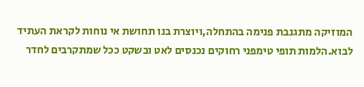המוזיקה מתגנבת פנימה בהתחלה,ויוצרת בנו תחושת אי נוחות לקראת העתיד לבוא.הלמות תופי טימפני רחוקים נכנסים לאט ובשקט ככל שמתקרבים לחדר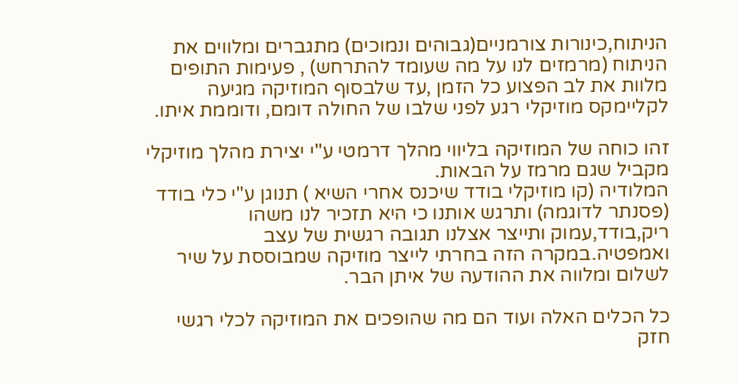הניתוח,כינורות צורמניים(גבוהים ונמוכים) מתגברים ומלווים את הניתוח (מרמזים לנו על מה שעומד להתרחש) , פעימות התופים מלוות את לב הפצוע כל הזמן ,עד שלבסוף המוזיקה מגיעה לקליימקס מוזיקלי רגע לפני שלבו של החולה דומם, ודוממת איתו.

זהו כוחה של המוזיקה בליווי מהלך דרמטי ע"י יצירת מהלך מוזיקלי מקביל שגם מרמז על הבאות.
המלודיה (קו מוזיקלי בודד שיכנס אחרי השיא ) תנוגן ע"י כלי בודד (פסנתר לדוגמה) ותרגש אותנו כי היא תזכיר לנו משהו ריק,בודד,עמוק ותייצר אצלנו תגובה רגשית של עצב ואמפטיה.במקרה הזה בחרתי לייצר מוזיקה שמבוססת על שיר לשלום ומלווה את ההודעה של איתן הבר.

כל הכלים האלה ועוד הם מה שהופכים את המוזיקה לכלי רגשי חזק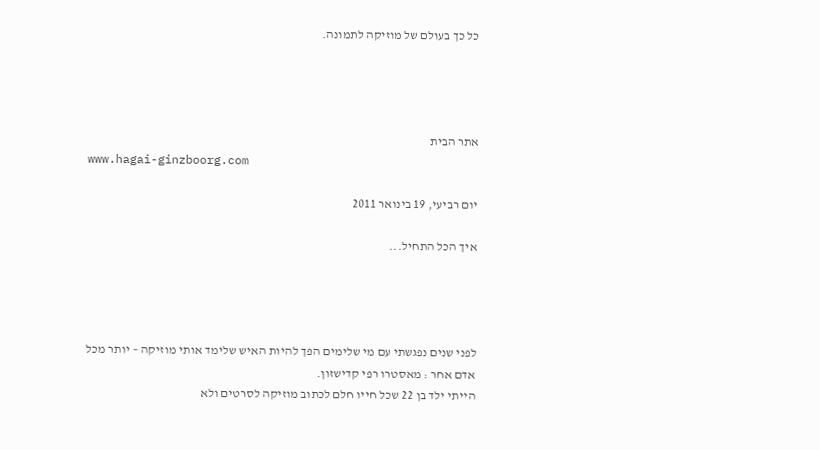כל כך בעולם של מוזיקה לתמונה.




אתר הבית
www.hagai-ginzboorg.com

יום רביעי, 19 בינואר 2011

איך הכל התחיל...




לפני שנים נפגשתי עם מי שלימים הפך להיות האיש שלימד אותי מוזיקה – יותר מכל אדם אחר : מאסטרו רפי קדישזון.
הייתי ילד בן 22 שכל חייו חלם לכתוב מוזיקה לסרטים ולא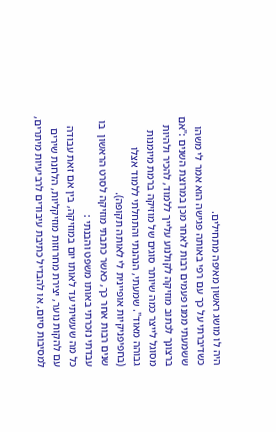היה לו מושג ראשון מאיפה מתחילים.
כשדיברתי על כך עם רפי באותה פגישה הוא אמר לי משהו ששמעתי ממנו פעמים רבות לאחר מכן במרוצת השנים :"אם ברצונך לכתוב מוזיקה לקולנוע עלייך ללמוד, להכיר ולהיות מסוגל לייצר כמה שיותר סוגים של מוזיקה ברמת מיומנות גבוהה מאוד". שמעתי, הנהנתי והתחלתי ללמוד אצלו (בחפיפניקיות אופיינית לי לאותה תקופה).
שנים רבות אחר כך, כאשר כתבתי מוזיקה לסרט הראשון  בו עבדתי נזכרתי באותו משפט והבנתי :
כל מה שעשיתי עד לאותו יום במוזיקה, בין אם זאת עבודה עם להקות נוער, יצירת מחרוזות מוזיקליות, הלחנת שירים למסיבות סיום, או להבדיל כתיבת עיבודים לרביעיות מיתרים,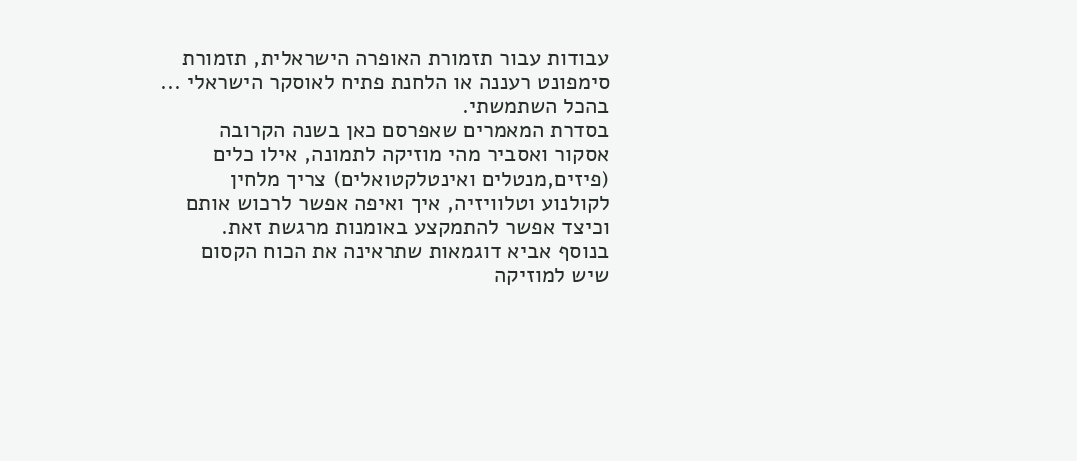עבודות עבור תזמורת האופרה הישראלית, תזמורת סימפונט רעננה או הלחנת פתיח לאוסקר הישראלי ... בהכל השתמשתי.
בסדרת המאמרים שאפרסם כאן בשנה הקרובה אסקור ואסביר מהי מוזיקה לתמונה, אילו כלים (פיזים,מנטלים ואינטלקטואלים) צריך מלחין לקולנוע וטלוויזיה, איך ואיפה אפשר לרכוש אותם וכיצד אפשר להתמקצע באומנות מרגשת זאת.
בנוסף אביא דוגמאות שתראינה את הכוח הקסום שיש למוזיקה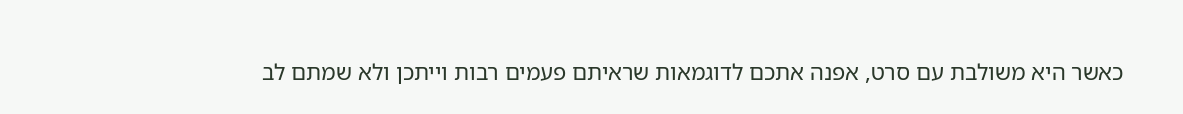כאשר היא משולבת עם סרט, אפנה אתכם לדוגמאות שראיתם פעמים רבות וייתכן ולא שמתם לב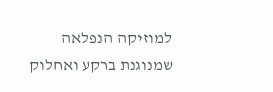למוזיקה הנפלאה שמנוגנת ברקע ואחלוק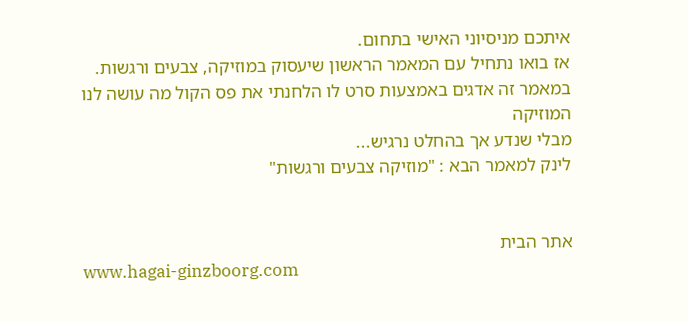איתכם מניסיוני האישי בתחום.
אז בואו נתחיל עם המאמר הראשון שיעסוק במוזיקה, צבעים ורגשות.
במאמר זה אדגים באמצעות סרט לו הלחנתי את פס הקול מה עושה לנו המוזיקה
מבלי שנדע אך בהחלט נרגיש...
לינק למאמר הבא : "מוזיקה צבעים ורגשות"


אתר הבית
www.hagai-ginzboorg.com